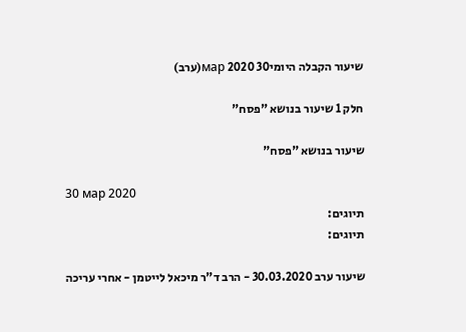שיעור הקבלה היומי30 мар 2020(ערב)

חלק 1 שיעור בנושא "פסח"

שיעור בנושא "פסח"

30 мар 2020
תיוגים:
תיוגים:

שיעור ערב 30.03.2020 - הרב ד"ר מיכאל לייטמן - אחרי עריכה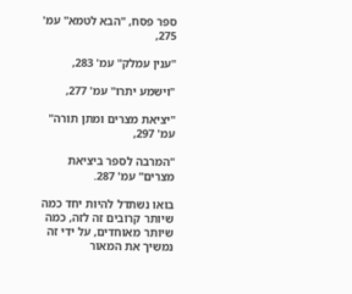ספר פסח, "הבא לטמא" עמ' 275,

"ענין עמלק" עמ' 283,

"וישמע יתרו" עמ' 277,

"יציאת מצרים ומתן תורה" עמ' 297,

"המרבה לספר ביציאת מצרים" עמ' 287.

בואו נשתדל להיות יחד כמה שיותר קרובים זה לזה, כמה שיותר מאוחדים, על ידי זה נמשיך את המאור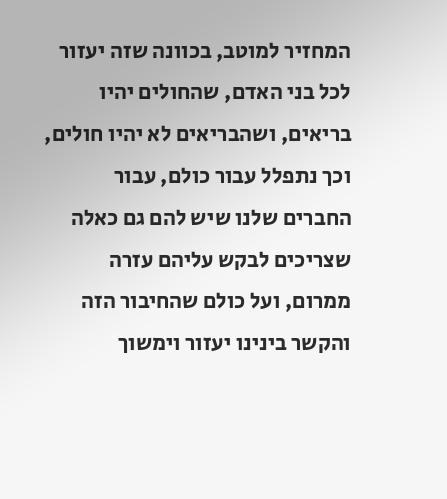המחזיר למוטב, בכוונה שזה יעזור לכל בני האדם, שהחולים יהיו בריאים, ושהבריאים לא יהיו חולים, וכך נתפלל עבור כולם, עבור החברים שלנו שיש להם גם כאלה שצריכים לבקש עליהם עזרה ממרום, ועל כולם שהחיבור הזה והקשר בינינו יעזור וימשוך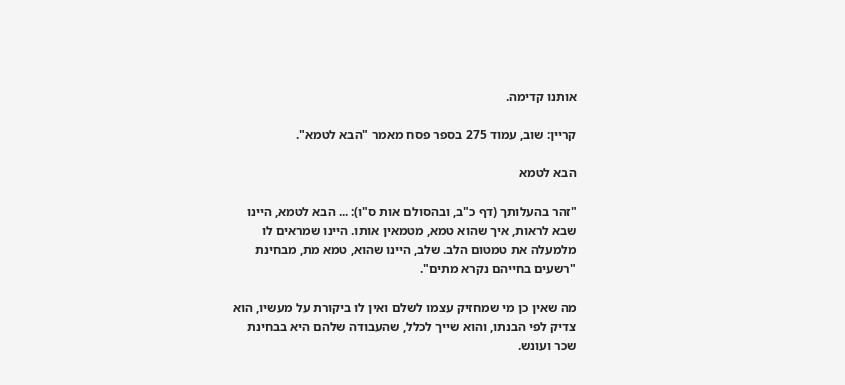אותנו קדימה.

קריין: שוב, עמוד 275 בספר פסח מאמר "הבא לטמא".

הבא לטמא

"זהר בהעלותך (דף כ"ב, ובהסולם אות ס"ו): ... הבא לטמא, היינו שבא לראות, איך שהוא טמא, מטמאין אותו. היינו שמראים לו מלמעלה את טמטום הלב. שלב, היינו שהוא, טמא מת, מבחינת "רשעים בחייהם נקרא מתים".

מה שאין כן מי שמחזיק עצמו לשלם ואין לו ביקורת על מעשיו, הוא צדיק לפי הבנתו, והוא שייך לכלל, שהעבודה שלהם היא בבחינת שכר ועונש.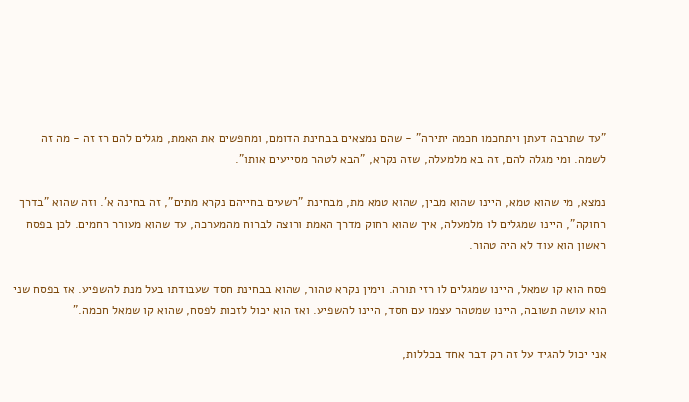"עד שתרבה דעתן ויתחכמו חכמה יתירה" - שהם נמצאים בבחינת הדומם, ומחפשים את האמת, מגלים להם רז זה - מה זה לשמה. ומי מגלה להם, זה בא מלמעלה, שזה נקרא, "הבא לטהר מסייעים אותו".

נמצא, מי שהוא טמא, היינו שהוא מבין, שהוא טמא מת, מבחינת "רשעים בחייהם נקרא מתים", זה בחינה א'. וזה שהוא "בדרך רחוקה", היינו שמגלים לו מלמעלה, איך שהוא רחוק מדרך האמת ורוצה לברוח מהמערכה, עד שהוא מעורר רחמים. לכן בפסח ראשון הוא עוד לא היה טהור.

פסח הוא קו שמאל, היינו שמגלים לו רזי תורה. וימין נקרא טהור, שהוא בבחינת חסד שעבודתו בעל מנת להשפיע. אז בפסח שני הוא עושה תשובה, היינו שמטהר עצמו עם חסד, היינו להשפיע. ואז הוא יכול לזכות לפסח, שהוא קו שמאל חכמה."

אני יכול להגיד על זה רק דבר אחד בכללות,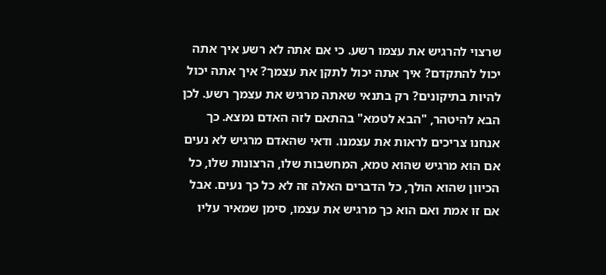שרצוי להרגיש את עצמו רשע. כי אם אתה לא רשע איך אתה יכול להתקדם? איך אתה יכול לתקן את עצמך? איך אתה יכול להיות בתיקונים? רק בתנאי שאתה מרגיש את עצמך רשע. לכן הבא להיטהר, "הבא לטמא" בהתאם לזה האדם נמצא. כך אנחנו צריכים לראות את עצמנו. ודאי שהאדם מרגיש לא נעים אם הוא מרגיש שהוא טמא, המחשבות שלו, הרצונות שלו, כל הכיוון שהוא הולך, כל הדברים האלה זה לא כל כך נעים. אבל אם זו אמת ואם הוא כך מרגיש את עצמו, סימן שמאיר עליו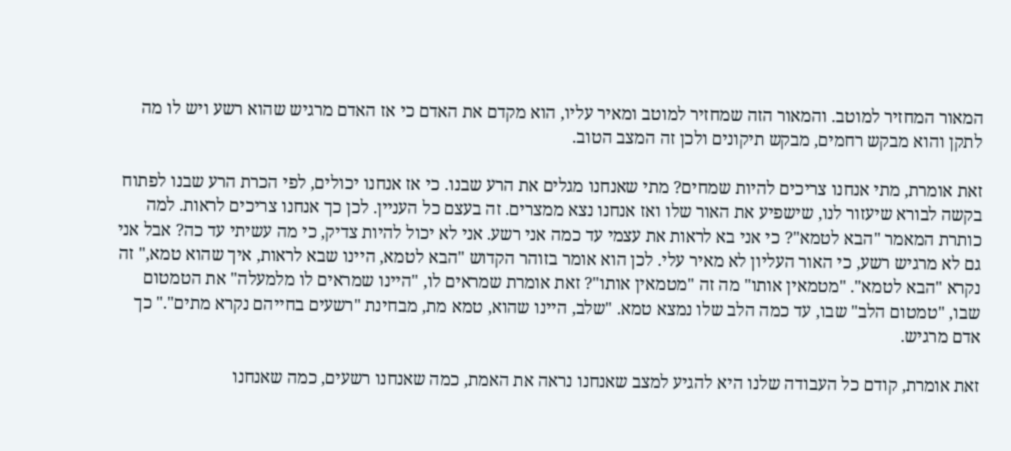המאור המחזיר למוטב. והמאור הזה שמחזיר למוטב ומאיר עליו, הוא מקדם את האדם כי אז האדם מרגיש שהוא רשע ויש לו מה לתקן והוא מבקש רחמים, מבקש תיקונים ולכן זה המצב הטוב.

זאת אומרת, מתי אנחנו צריכים להיות שמחים? מתי שאנחנו מגלים את הרע שבנו. כי אז אנחנו יכולים, לפי הכרת הרע שבנו לפתוח בקשה לבורא שיעזור לנו, שישפיע את האור שלו ואז אנחנו נצא ממצרים. זה בעצם כל העניין. לכן כך אנחנו צריכים לראות. למה כותרת המאמר "הבא לטמא"? כי אני בא לראות את עצמי עד כמה אני רשע. אני לא יכול להיות צדיק, כי מה עשיתי עד כה? אבל אני גם לא מרגיש רשע, כי האור העליון לא מאיר עלי. לכן הוא אומר בזוהר הקדוש "הבא לטמא, היינו שבא לראות, איך שהוא טמא," זה נקרא "הבא לטמא". "מטמאין אותו" מה זה "מטמאין אותו"? זאת אומרת שמראים לו, "היינו שמראים לו מלמעלה" את הטמטום שבו, "טמטום הלב" שבו, עד כמה הלב שלו נמצא טמא. "שלב, היינו שהוא, טמא מת, מבחינת "רשעים בחייהם נקרא מתים"." כך אדם מרגיש.

זאת אומרת, קודם כל העבודה שלנו היא להגיע למצב שאנחנו נראה את האמת, כמה שאנחנו רשעים, כמה שאנחנו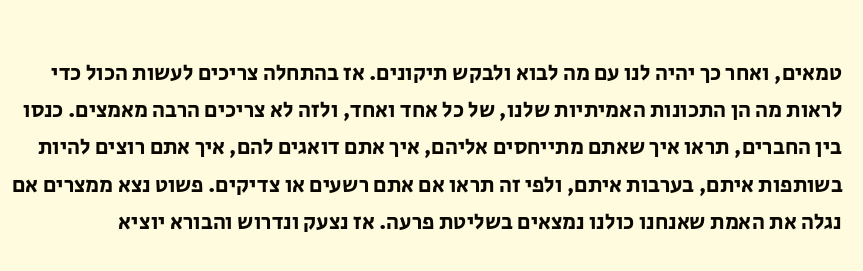טמאים, ואחר כך יהיה לנו עם מה לבוא ולבקש תיקונים. אז בהתחלה צריכים לעשות הכול כדי לראות מה הן התכונות האמיתיות שלנו, של כל אחד ואחד, ולזה לא צריכים הרבה מאמצים. כנסו בין החברים, תראו איך שאתם מתייחסים אליהם, איך אתם דואגים להם, איך אתם רוצים להיות בשותפות איתם, בערבות איתם, ולפי זה תראו אם אתם רשעים או צדיקים. פשוט נצא ממצרים אם נגלה את האמת שאנחנו כולנו נמצאים בשליטת פרעה. אז נצעק ונדרוש והבורא יוציא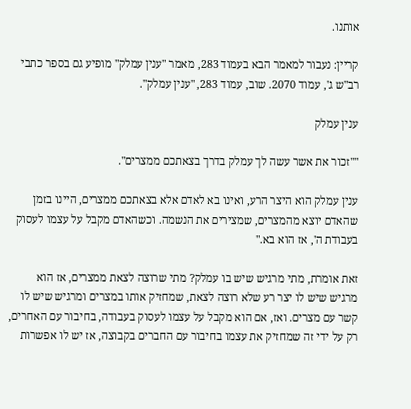אותנו.

קריין: נעבור למאמר הבא בעמוד 283, מאמר "ענין עמלק" מופיע גם בספר כתבי רב"ש ג', עמוד 2070. שוב, עמוד 283, "ענין עמלק".

ענין עמלק

""זכור את אשר עשה לך עמלק בדרך בצאתכם ממצרים".

ענין עמלק הוא היצר הרע, ואינו בא לאדם אלא בצאתכם ממצרים, היינו בזמן שהאדם יוצא מהמצרים, שמצירים את הנשמה. וכשהאדם מקבל על עצמו לעסוק בעבודת ה', אז הוא בא."

זאת אומרת, מתי מרגיש שיש בו עמלק? מתי שרוצה לצאת ממצרים, אז הוא מרגיש שיש לו יצר רע שלא רוצה לצאת, שמחזיק אותו במצרים ומרגיש שיש לו קשר עם מצרים. ואז, אם הוא מקבל על עצמו לעסוק בעבודה, בחיבור עם האחרים, רק על ידי זה שמחזיק את עצמו בחיבור עם החברים בקבוצה, אז יש לו אפשרות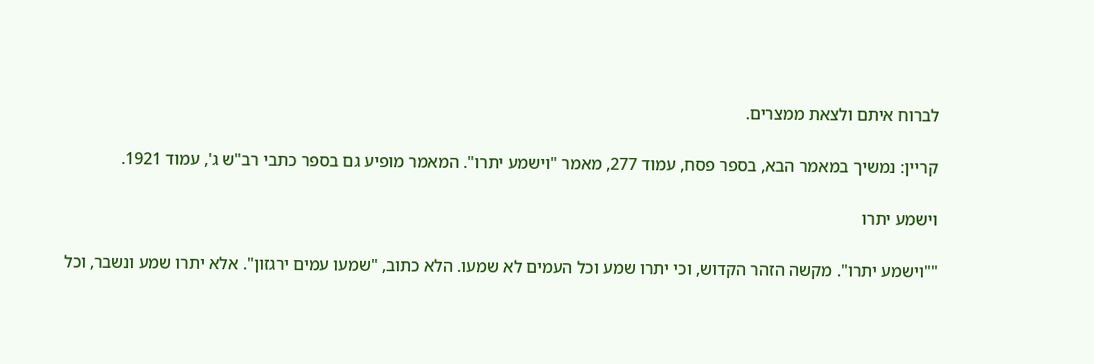לברוח איתם ולצאת ממצרים.

קריין: נמשיך במאמר הבא, בספר פסח, עמוד 277, מאמר "וישמע יתרו". המאמר מופיע גם בספר כתבי רב"ש ג', עמוד 1921.

וישמע יתרו

""וישמע יתרו". מקשה הזהר הקדוש, וכי יתרו שמע וכל העמים לא שמעו. הלא כתוב, "שמעו עמים ירגזון". אלא יתרו שמע ונשבר, וכל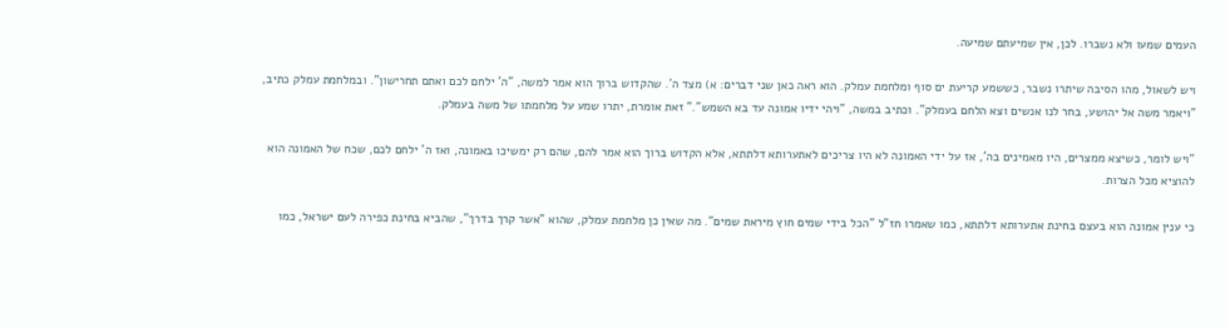העמים שמעו ולא נשברו. לכן, אין שמיעתם שמיעה.

ויש לשאול, מהו הסיבה שיתרו נשבר, כששמע קריעת ים סוף ומלחמת עמלק. הוא ראה כאן שני דברים: א) מצד ה'. שהקדוש ברוך הוא אמר למשה, "ה' ילחם לכם ואתם תחרישון". ובמלחמת עמלק כתיב, "ויאמר משה אל יהושע, בחר לנו אנשים וצא הלחם בעמלק". וכתיב במשה, "ויהי ידיו אמונה עד בא השמש"." זאת אומרת, יתרו שמע על מלחמתו של משה בעמלק.

"ויש לומר, כשיצא ממצרים, היו מאמינים בה', אז על ידי האמונה לא היו צריכים לאתערותא דלתתא, אלא הקדוש ברוך הוא אמר להם, שהם רק ימשיכו באמונה, ואז ה' ילחם לכם, שכח של האמונה הוא להוציא מכל הצרות.

כי ענין אמונה הוא בעצם בחינת אתערותא דלתתא, כמו שאמרו חז"ל "הכל בידי שמים חוץ מיראת שמים". מה שאין כן מלחמת עמלק, שהוא "אשר קרך בדרך", שהביא בחינת כפירה לעם ישראל, כמו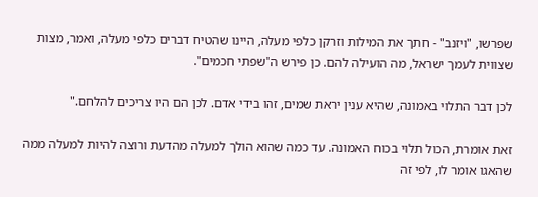שפרשו, "ויזנב" - חתך את המילות וזרקן כלפי מעלה, היינו שהטיח דברים כלפי מעלה, ואמר, מצות שצווית לעמך ישראל, מה הועילה להם. כן פירש ה"שפתי חכמים".

לכן דבר התלוי באמונה, שהיא ענין יראת שמים, זהו בידי אדם. לכן הם היו צריכים להלחם."

זאת אומרת, הכול תלוי בכוח האמונה. עד כמה שהוא הולך למעלה מהדעת ורוצה להיות למעלה ממה שהאגו אומר לו, לפי זה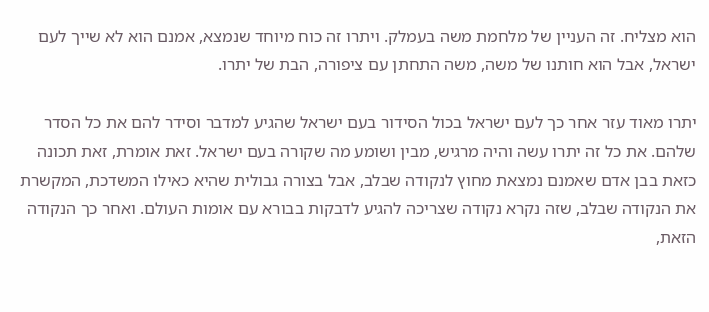הוא מצליח. זה העניין של מלחמת משה בעמלק. ויתרו זה כוח מיוחד שנמצא, אמנם הוא לא שייך לעם ישראל, אבל הוא חותנו של משה, משה התחתן עם ציפורה, הבת של יתרו.

יתרו מאוד עזר אחר כך לעם ישראל בכול הסידור בעם ישראל שהגיע למדבר וסידר להם את כל הסדר שלהם. את כל זה יתרו עשה והיה מרגיש, מבין ושומע מה שקורה בעם ישראל. זאת אומרת, זאת תכונה כזאת בבן אדם שאמנם נמצאת מחוץ לנקודה שבלב, אבל בצורה גבולית שהיא כאילו המשדכת, המקשרת את הנקודה שבלב, שזה נקרא נקודה שצריכה להגיע לדבקות בבורא עם אומות העולם. ואחר כך הנקודה הזאת,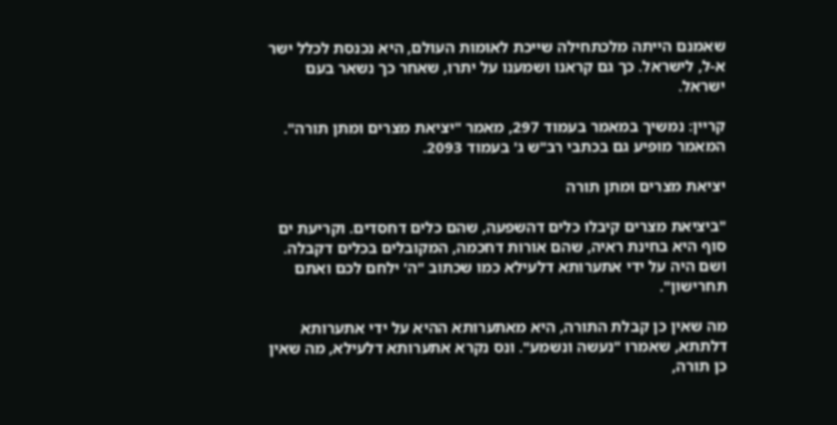שאמנם הייתה מלכתחילה שייכת לאומות העולם, היא נכנסת לכלל ישר א-ל, לישראל. כך גם קראנו ושמענו על יתרו, שאחר כך נשאר בעם ישראל.

קריין: נמשיך במאמר בעמוד 297, מאמר "יציאת מצרים ומתן תורה". המאמר מופיע גם בכתבי רב"ש ג' בעמוד 2093.

יציאת מצרים ומתן תורה

"ביציאת מצרים קיבלו כלים דהשפעה, שהם כלים דחסדים. וקריעת ים סוף היא בחינת ראיה, שהם אורות דחכמה, המקובלים בכלים דקבלה. ושם היה על ידי אתערותא דלעילא כמו שכתוב "ה' ילחם לכם ואתם תחרישון".

מה שאין כן קבלת התורה, היא מאתערותא ההיא על ידי אתערותא דלתתא, שאמרו "נעשה ונשמע". ונס נקרא אתערותא דלעילא, מה שאין כן תורה,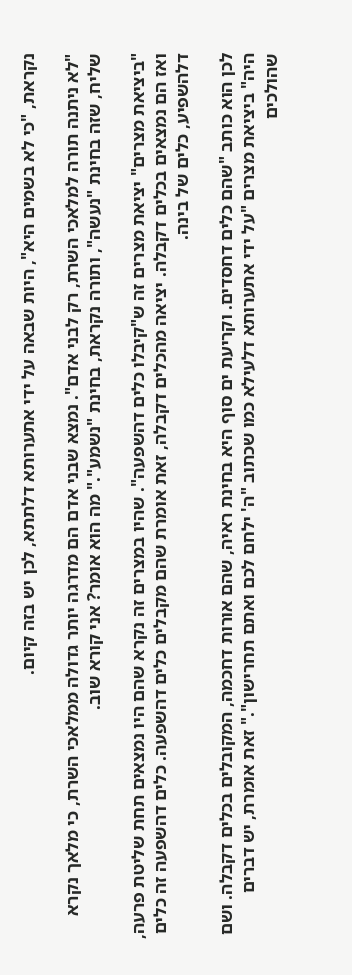נקראת, "כי לא בשמים היא", היות שבאה על ידי אתערותא דלתתא, לכן יש בזה קיום.

"לא ניתנה תורה למלאכי השרת, רק לבני אדם". נמצא שבני אדם הם מדרגה יותר גדולה ממלאכי השרת, כי מלאך נקרא שליח, שזה בחינת "נעשה", ותורה נקראת, בחינת "נשמע"." מה הוא אומר? אני קורא שוב.

"ביציאת מצרים" יציאת מצרים זה ש"קיבלו כלים דהשפעה". שהיו במצרים זה נקרא שהם היו נמצאים תחת שליטת פרעה, ואז הם נמצאים בכלים דקבלה. יציאה מהכלים דקבלה, זאת אומרת שהם מקבלים כלים דהשפעה. כלים דהשפעה זה כלים דלהשפיע, כלים של בינה.

לכן הוא כותב "שהם כלים דחסדים. וקריעת ים סוף היא בחינת ראיה, שהם אורות דחכמה, המקובלים בכלים דקבלה. ושם היה" ביציאת מצרים "על ידי אתערותא דלעילא כמו שכתוב "ה' ילחם לכם ואתם תחרישון"." זאת אומרת, יש דברים שהולכים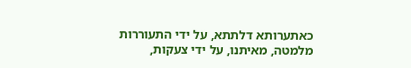כאתערותא דלתתא, על ידי התעוררות מלמטה, מאיתנו, על ידי צעקות,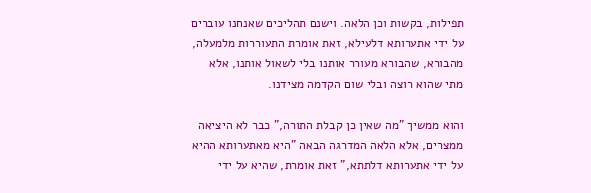תפילות, בקשות וכן הלאה. וישנם תהליכים שאנחנו עוברים על ידי אתערותא דלעילא, זאת אומרת התעוררות מלמעלה, מהבורא, שהבורא מעורר אותנו בלי לשאול אותנו, אלא מתי שהוא רוצה ובלי שום הקדמה מצידנו.

והוא ממשיך "מה שאין כן קבלת התורה," כבר לא היציאה ממצרים, אלא הלאה המדרגה הבאה "היא מאתערותא ההיא על ידי אתערותא דלתתא," זאת אומרת, שהיא על ידי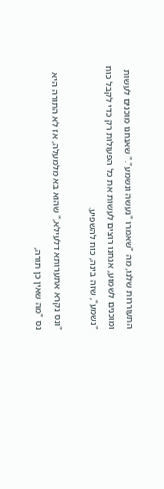התעוררות שלנו, מה "שאמרו "נעשה ונשמע"." שאנחנו מוכנים לעשות ומוכנים לשמוע, אנחנו רוצים לעשות את כל הפעולות רק כדי לקבל כוח "נשמע", שזה בינה, כוח להשפיע.

"ונס נקרא אתערותא דלעילא," שהוא בא מלמעלה, אז לא התורה היא נס "מה שאין כן תורה,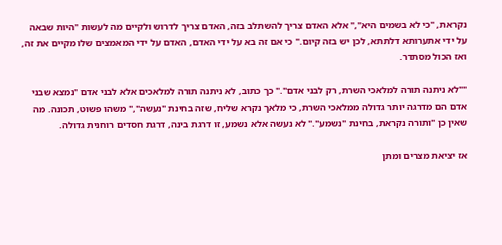נקראת, "כי לא בשמים היא"," אלא האדם צריך להשתלב בזה, האדם צריך לדרוש ולקיים מה לעשות "היות שבאה על ידי אתערותא דלתתא, לכן יש בזה קיום." כי אם זה בא על ידי האדם, האדם על ידי המאמצים שלו מקיים את זה, ואז הכול מסתדר.

""לא ניתנה תורה למלאכי השרת, רק לבני אדם"." כך כתוב, לא ניתנה תורה למלאכים אלא לבני אדם "נמצא שבני אדם הם מדרגה יותר גדולה ממלאכי השרת, כי מלאך נקרא שליח, שזה בחינת "נעשה"," משהו פשוט, תכונה. מה שאין כן "ותורה נקראת, בחינת "נשמע"." לא נעשה אלא נשמע, זו דרגת בינה, דרגת חסדים רוחנית גדולה.

אז יציאת מצרים ומתן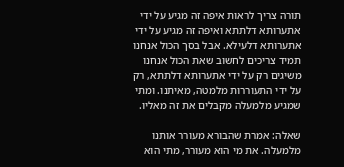תורה צריך לראות איפה זה מגיע על ידי אתערותא דלתתא ואיפה זה מגיע על ידי אתערותא דלעילא. אבל בסך הכול אנחנו תמיד צריכים לחשוב שאת הכול אנחנו משיגים רק על ידי אתערותא דלתתא, רק על ידי התעוררות מלמטה, מאיתנו. ומתי שמגיע מלמעלה מקבלים את זה מאליו.

שאלה: אמרת שהבורא מעורר אותנו מלמעלה. את מי הוא מעורר, מתי הוא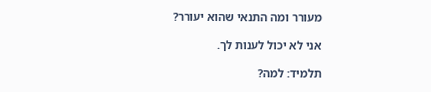מעורר ומה התנאי שהוא יעורר?

אני לא יכול לענות לך.

תלמיד: למה?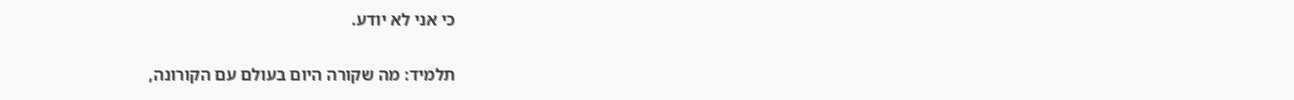כי אני לא יודע.

תלמיד: מה שקורה היום בעולם עם הקורונה,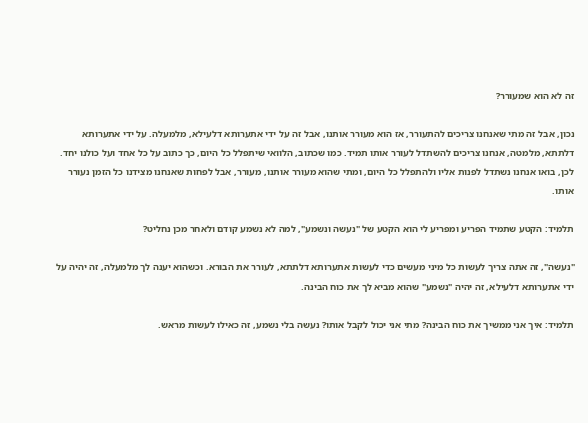זה לא הוא שמעורר?

נכון, אבל זה מתי שאנחנו צריכים להתעורר, אז הוא מעורר אותנו, אבל זה על ידי אתערותא דלעילא, מלמעלה. על ידי אתערותא דלתתא, מלמטה, אנחנו צריכים להשתדל לעורר אותו תמיד. כמו שכתוב, הלוואי שיתפלל כל היום, כך כתוב על כל אחד ועל כולנו יחד. לכן, בואו אנחנו נשתדל לפנות אליו ולהתפלל כל היום, ומתי שהוא מעורר אותנו, מעורר, אבל לפחות שאנחנו מצידנו כל הזמן נעורר אותו.

תלמיד: הקטע שתמיד הפריע ומפריע לי הוא הקטע של "נעשה ונשמע", למה לא נשמע קודם ולאחר מכן נחליט?

"נעשה", זה אתה צריך לעשות כל מיני מעשים כדי לעשות אתערותא דלתתא, לעורר את הבורא. וכשהוא יענה לך מלמעלה, זה יהיה על ידי אתערותא דלעילא, זה יהיה "נשמע" שהוא מביא לך את כוח הבינה.

תלמיד: איך אני ממשיך את כוח הבינה? מתי אני יכול לקבל אותו? נעשה בלי נשמע, זה כאילו לעשות מראש.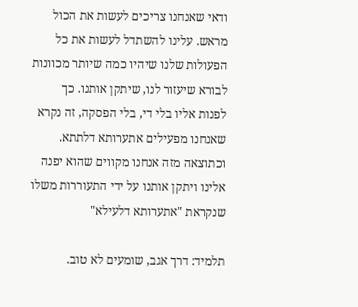ודאי שאנחנו צריכים לעשות את הכול מראש. עלינו להשתדל לעשות את כל הפעולות שלנו שיהיו כמה שיותר מכוונות לבורא שיעזור לנו, שיתקן אותנו. כך לפנות אליו בלי די, בלי הפסקה, זה נקרא שאנחנו מפעילים אתערותא דלתתא. וכתוצאה מזה אנחנו מקווים שהוא יפנה אלינו ויתקן אותנו על ידי התעוררות משלו שנקראת "אתערותא דלעילא"

תלמיד: דרך אגב, שומעים לא טוב.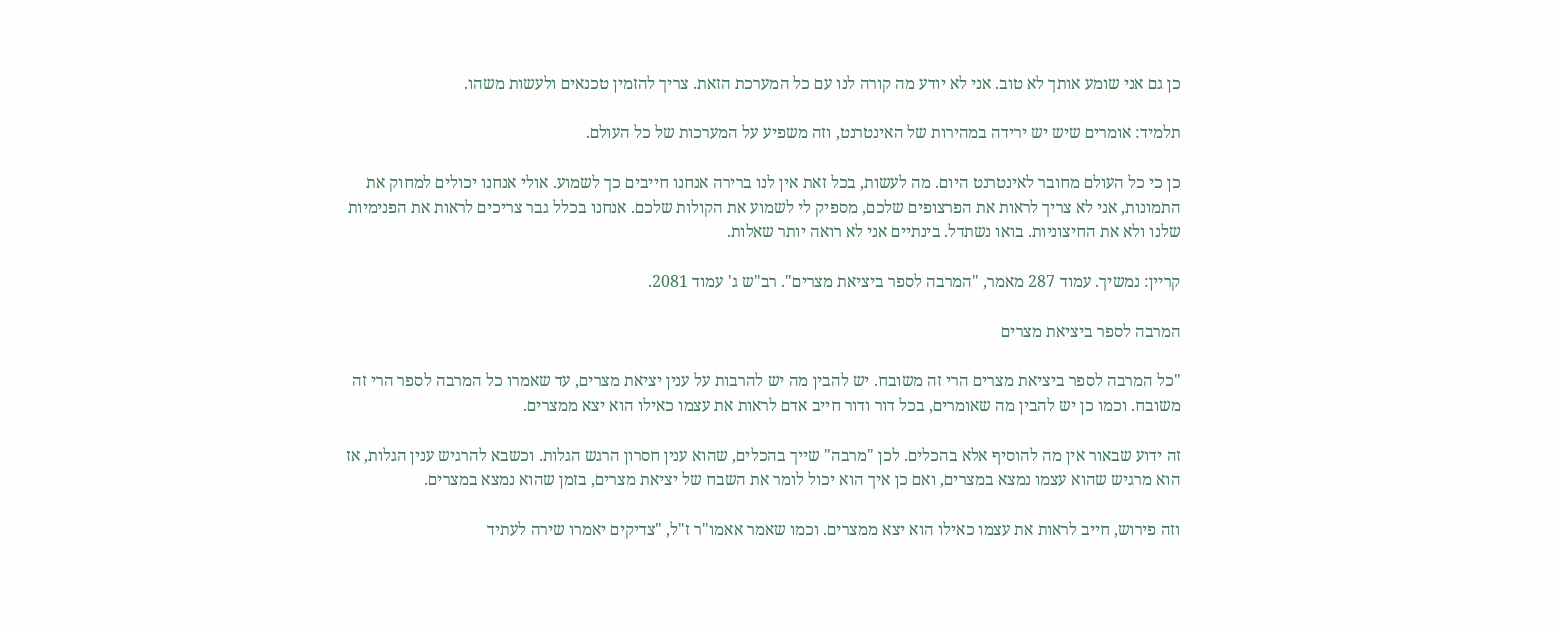כן גם אני שומע אותך לא טוב. אני לא יודע מה קורה לנו עם כל המערכת הזאת. צריך להזמין טכנאים ולעשות משהו.

תלמיד: אומרים שיש יש ירידה במהירות של האינטרנט, וזה משפיע על המערכות של כל העולם.

כן כי כל העולם מחובר לאינטרנט היום. מה לעשות, בכל זאת אין לנו ברירה אנחנו חייבים כך לשמוע. אולי אנחנו יכולים למחוק את התמונות, אני לא צריך לראות את הפרצופים שלכם, מספיק לי לשמוע את הקולות שלכם. אנחנו בכלל גבר צריכים לראות את הפנימיות שלנו ולא את החיצוניות. בואו נשתדל. בינתיים אני לא רואה יותר שאלות.

קריין: נמשיך. עמוד 287 מאמר, "המרבה לספר ביציאת מצרים". רב"ש ג' עמוד 2081.

המרבה לספר ביציאת מצרים

"כל המרבה לספר ביציאת מצרים הרי זה משובח. יש להבין מה יש להרבות על ענין יציאת מצרים, עד שאמרו כל המרבה לספר הרי זה משובח. וכמו כן יש להבין מה שאומרים, בכל דור ודור חייב אדם לראות את עצמו כאילו הוא יצא ממצרים.

זה ידוע שבאור אין מה להוסיף אלא בהכלים. לכן "מרבה" שייך בהכלים, שהוא ענין חסרון הרגש הגלות. וכשבא להרגיש ענין הגלות, אז הוא מרגיש שהוא עצמו נמצא במצרים, ואם כן איך הוא יכול לומר את השבח של יציאת מצרים, בזמן שהוא נמצא במצרים.

וזה פירוש, חייב לראות את עצמו כאילו הוא יצא ממצרים. וכמו שאמר אאמו"ר ז"ל, "צדיקים יאמרו שירה לעתיד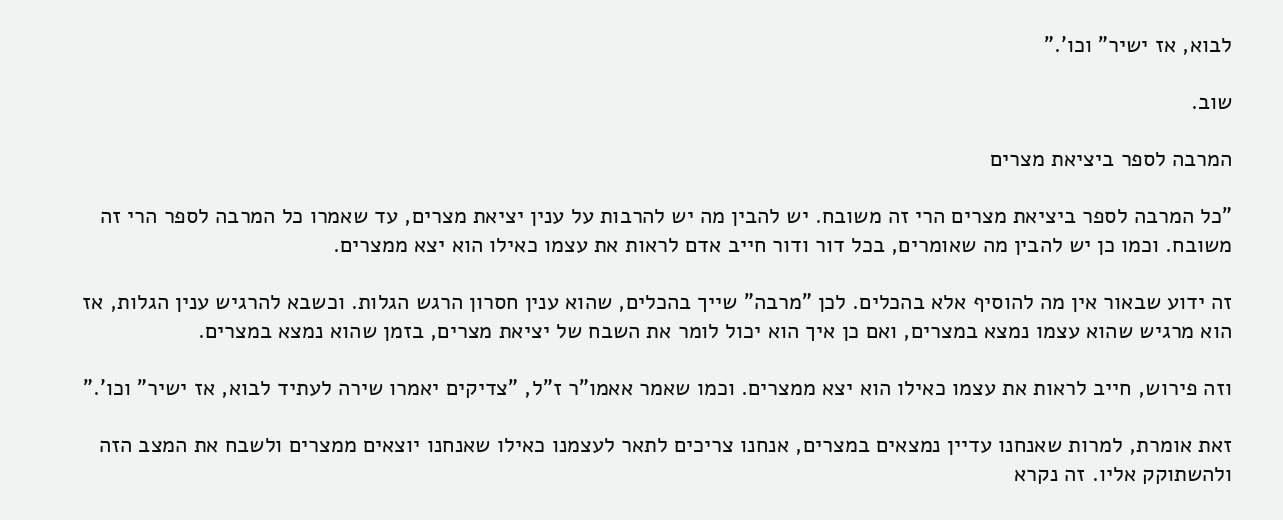לבוא, אז ישיר" וכו'."

שוב.

המרבה לספר ביציאת מצרים

"כל המרבה לספר ביציאת מצרים הרי זה משובח. יש להבין מה יש להרבות על ענין יציאת מצרים, עד שאמרו כל המרבה לספר הרי זה משובח. וכמו כן יש להבין מה שאומרים, בכל דור ודור חייב אדם לראות את עצמו כאילו הוא יצא ממצרים.

זה ידוע שבאור אין מה להוסיף אלא בהכלים. לכן "מרבה" שייך בהכלים, שהוא ענין חסרון הרגש הגלות. וכשבא להרגיש ענין הגלות, אז הוא מרגיש שהוא עצמו נמצא במצרים, ואם כן איך הוא יכול לומר את השבח של יציאת מצרים, בזמן שהוא נמצא במצרים.

וזה פירוש, חייב לראות את עצמו כאילו הוא יצא ממצרים. וכמו שאמר אאמו"ר ז"ל, "צדיקים יאמרו שירה לעתיד לבוא, אז ישיר" וכו'."

זאת אומרת, למרות שאנחנו עדיין נמצאים במצרים, אנחנו צריכים לתאר לעצמנו כאילו שאנחנו יוצאים ממצרים ולשבח את המצב הזה ולהשתוקק אליו. זה נקרא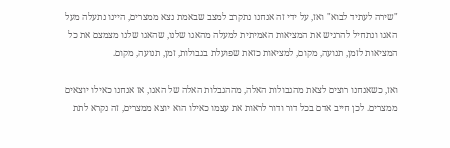"שירה לעתיד לבוא" ואז, על ידי זה אנחנו נתקרב למצב שבאמת נצא ממצרים, היינו נתעלה מעל האגו ונתחיל להרגיש את המציאות האמיתית למעלה מהאגו שלנו, שהאגו שלנו מצמצם את כל המציאות לזמן, תנועה, מקום, למציאות כזאת שפועלת בגבולות, זמן, תנועה, מקום.

ואז, כשאנחנו רוצים לצאת מהגבולות האלה, מההגבלות האלה של האגו, אז אנחנו כאילו יוצאים ממצרים. לכן חייב אדם בכל דור ודור לראות את עצמו כאילו הוא יוצא ממצרים, זה נקרא לתת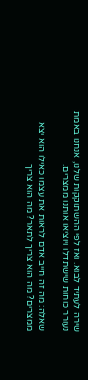שירה לעתיד לבוא. ואז לפי ההשתוקקות שלנו, אנחנו באמת נעורר כוחות שישתדלו ויוציאו אותנו ממצרים.

שאלה: מה זה חייב אדם לראות את עצמו כאילו הוא יצא ממצרים? מה הוא צריך לתאר? מה הוא צריך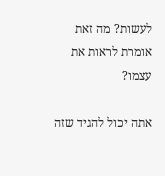לעשות? מה זאת אומרת לראות את עצמו?

אתה יכול להגיד שזה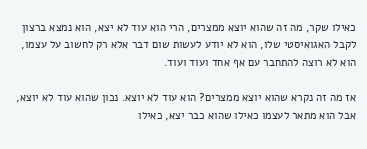כאילו שקר, מה זה שהוא יוצא ממצרים, הרי הוא עוד לא יצא, הוא נמצא ברצון לקבל האגואיסטי שלו, הוא לא יודע לעשות שום דבר אלא רק לחשוב על עצמו, הוא לא רוצה להתחבר עם אף אחד ועוד ועוד.

אז מה זה נקרא שהוא יוצא ממצרים? הוא עוד לא יוצא. נכון שהוא עוד לא יוצא, אבל הוא מתאר לעצמו כאילו שהוא כבר יצא, כאילו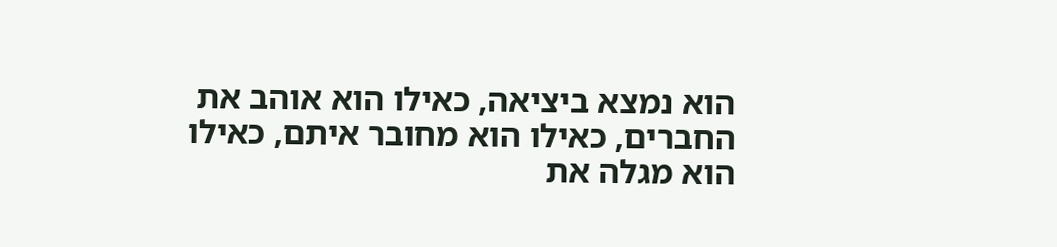הוא נמצא ביציאה, כאילו הוא אוהב את החברים, כאילו הוא מחובר איתם, כאילו הוא מגלה את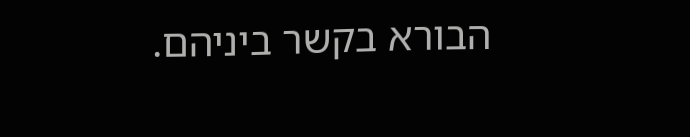הבורא בקשר ביניהם.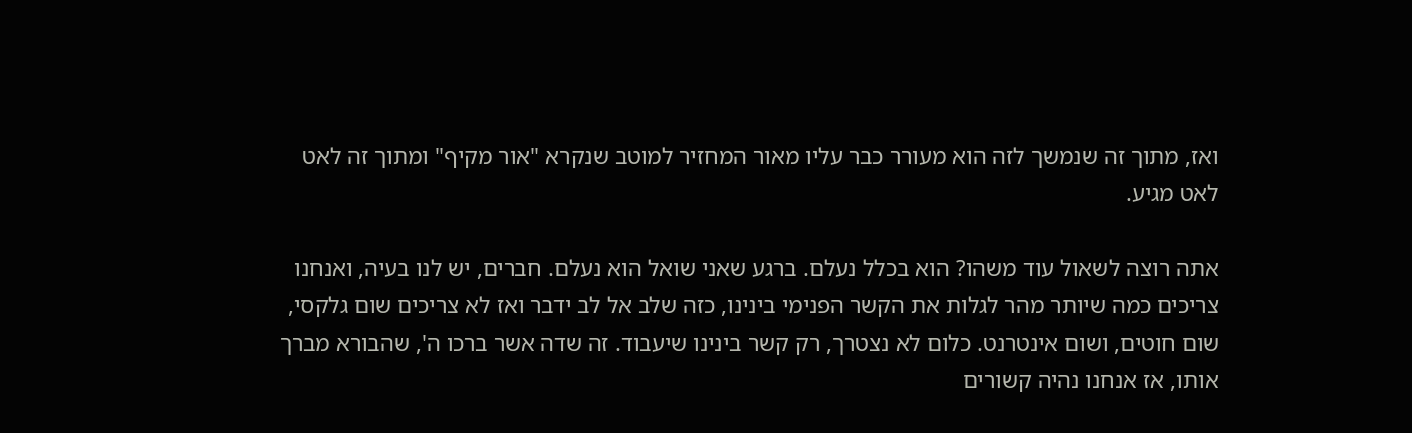ואז, מתוך זה שנמשך לזה הוא מעורר כבר עליו מאור המחזיר למוטב שנקרא "אור מקיף" ומתוך זה לאט לאט מגיע.

אתה רוצה לשאול עוד משהו? הוא בכלל נעלם. ברגע שאני שואל הוא נעלם. חברים, יש לנו בעיה, ואנחנו צריכים כמה שיותר מהר לגלות את הקשר הפנימי בינינו, כזה שלב אל לב ידבר ואז לא צריכים שום גלקסי, שום חוטים, ושום אינטרנט. כלום לא נצטרך, רק קשר בינינו שיעבוד. זה שדה אשר ברכו ה', שהבורא מברך אותו, אז אנחנו נהיה קשורים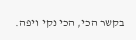בקשר הכי, הכי נקי ויפה.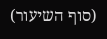(סוף השיעור)